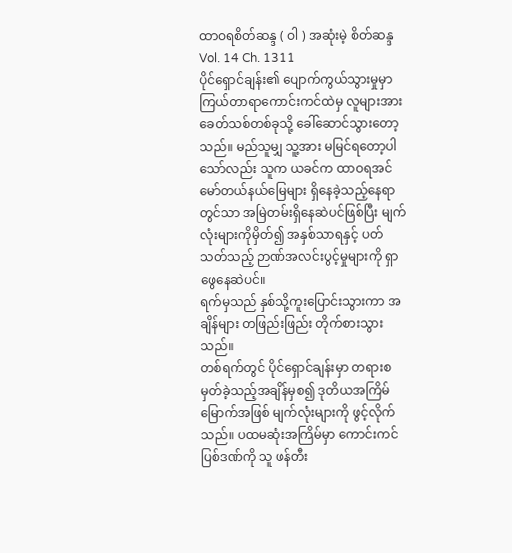ထာဝရစိတ်ဆန္ဒ ( ဝါ ) အဆုံးမဲ့ စိတ်ဆန္ဒ
Vol. 14 Ch. 1311
ပိုင်ရှောင်ချန်း၏ ပျောက်ကွယ်သွားမှုမှာ ကြယ်တာရာကောင်းကင်ထဲမှ လူများအား ခေတ်သစ်တစ်ခုသို့ ခေါ်ဆောင်သွားတော့သည်။ မည်သူမျှ သူ့အား မမြင်ရတော့ပါသော်လည်း သူက ယခင်က ထာဝရအင်မော်တယ်နယ်မြေများ ရှိနေခဲ့သည့်နေရာတွင်သာ အမြဲတမ်းရှိနေဆဲပင်ဖြစ်ပြီး မျက်လုံးများကိုမှိတ်၍ အနှစ်သာရနှင့် ပတ်သတ်သည့် ဉာဏ်အလင်းပွင့်မှုများကို ရှာဖွေနေဆဲပင်။
ရက်မှသည် နှစ်သို့ကူးပြောင်းသွားကာ အချိန်များ တဖြည်းဖြည်း တိုက်စားသွားသည်။
တစ်ရက်တွင် ပိုင်ရှောင်ချန်းမှာ တရားစမှတ်ခဲ့သည့်အချိန်မှစ၍ ဒုတိယအကြိမ်မြောက်အဖြစ် မျက်လုံးများကို ဖွင့်လိုက်သည်။ ပထမဆုံးအကြိမ်မှာ ကောင်းကင်ပြစ်ဒဏ်ကို သူ ဖန်တီး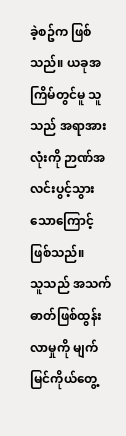ခဲ့စဥ်က ဖြစ်သည်။ ယခုအကြိမ်တွင်မူ သူသည် အရာအားလုံးကို ဉာဏ်အလင်းပွင့်သွားသောကြောင့် ဖြစ်သည်။
သူသည် အသက်ဓာတ်ဖြစ်ထွန်းလာမှုကို မျက်မြင်ကိုယ်တွေ့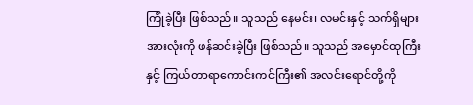ကြုံခဲ့ပြီး ဖြစ်သည်။ သူသည် နေမင်း၊ လမင်းနှင့် သက်ရှိများအားလုံးကို ဖန်ဆင်းခဲ့ပြီး ဖြစ်သည်။ သူသည် အမှောင်ထုကြီးနှင့် ကြယ်တာရာကောင်းကင်ကြီး၏ အလင်းရောင်တို့ကို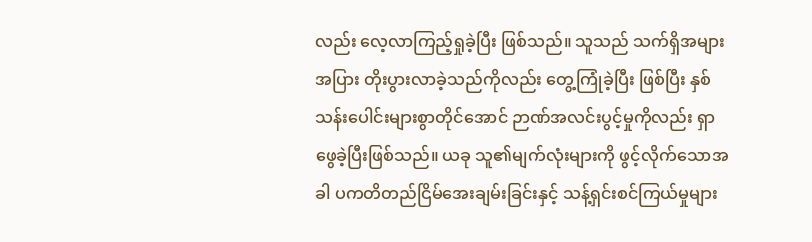လည်း လေ့လာကြည့်ရှုခဲ့ပြီး ဖြစ်သည်။ သူသည် သက်ရှိအများအပြား တိုးပွားလာခဲ့သည်ကိုလည်း တွေ့ကြုံခဲ့ပြီး ဖြစ်ပြီး နှစ်သန်းပေါင်းများစွာတိုင်အောင် ဉာဏ်အလင်းပွင့်မှုကိုလည်း ရှာဖွေခဲ့ပြီးဖြစ်သည်။ ယခု သူ၏မျက်လုံးများကို ဖွင့်လိုက်သောအခါ ပကတိတည်ငြိမ်အေးချမ်းခြင်းနှင့် သန့်ရှင်းစင်ကြယ်မှုများ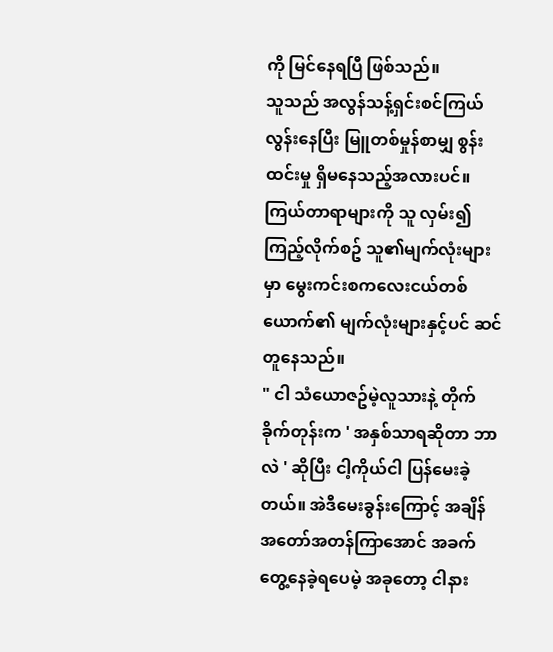ကို မြင်နေရပြီ ဖြစ်သည်။
သူသည် အလွန်သန့်ရှင်းစင်ကြယ်လွန်းနေပြီး မြူတစ်မှုန်စာမျှ စွန်းထင်းမှု ရှိမနေသည့်အလားပင်။ ကြယ်တာရာများကို သူ လှမ်း၍ကြည့်လိုက်စဥ် သူ၏မျက်လုံးများမှာ မွေးကင်းစကလေးငယ်တစ်ယောက်၏ မျက်လုံးများနှင့်ပင် ဆင်တူနေသည်။
" ငါ သံယောဇဥ်မဲ့လူသားနဲ့ တိုက်ခိုက်တုန်းက ' အနှစ်သာရဆိုတာ ဘာလဲ ' ဆိုပြီး ငါ့ကိုယ်ငါ ပြန်မေးခဲ့တယ်။ အဲဒီမေးခွန်းကြောင့် အချိန်အတော်အတန်ကြာအောင် အခက်တွေ့နေခဲ့ရပေမဲ့ အခုတော့ ငါနား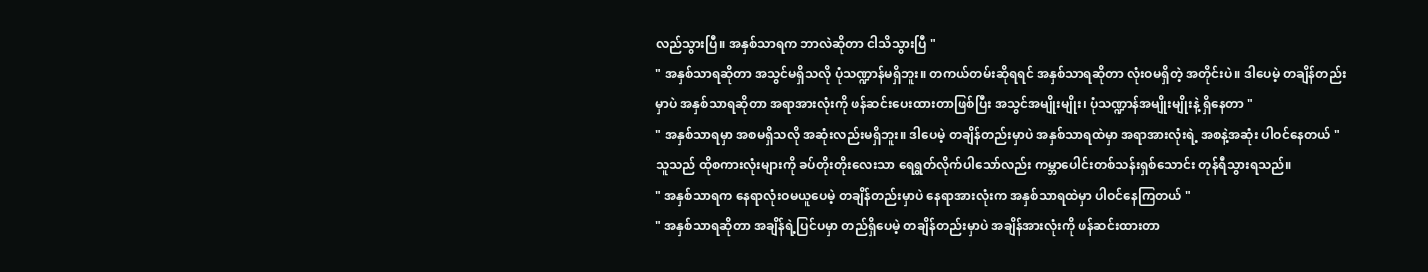လည်သွားပြီ။ အနှစ်သာရက ဘာလဲဆိုတာ ငါသိသွားပြီ "
" အနှစ်သာရဆိုတာ အသွင်မရှိသလို ပုံသဏ္ဍာန်မရှိဘူး။ တကယ်တမ်းဆိုရရင် အနှစ်သာရဆိုတာ လုံးဝမရှိတဲ့ အတိုင်းပဲ။ ဒါပေမဲ့ တချိန်တည်းမှာပဲ အနှစ်သာရဆိုတာ အရာအားလုံးကို ဖန်ဆင်းပေးထားတာဖြစ်ပြီး အသွင်အမျိုးမျိုး၊ ပုံသဏ္ဍာန်အမျိုးမျိုးနဲ့ ရှိနေတာ "
" အနှစ်သာရမှာ အစမရှိသလို အဆုံးလည်းမရှိဘူး။ ဒါပေမဲ့ တချိန်တည်းမှာပဲ အနှစ်သာရထဲမှာ အရာအားလုံးရဲ့ အစနဲ့အဆုံး ပါဝင်နေတယ် "
သူသည် ထိုစကားလုံးများကို ခပ်တိုးတိုးလေးသာ ရေရွတ်လိုက်ပါသော်လည်း ကမ္ဘာပေါင်းတစ်သန်းရှစ်သောင်း တုန်ရီသွားရသည်။
" အနှစ်သာရက နေရာလုံးဝမယူပေမဲ့ တချိန်တည်းမှာပဲ နေရာအားလုံးက အနှစ်သာရထဲမှာ ပါဝင်နေကြတယ် "
" အနှစ်သာရဆိုတာ အချိန်ရဲ့ပြင်ပမှာ တည်ရှိပေမဲ့ တချိန်တည်းမှာပဲ အချိန်အားလုံးကို ဖန်ဆင်းထားတာ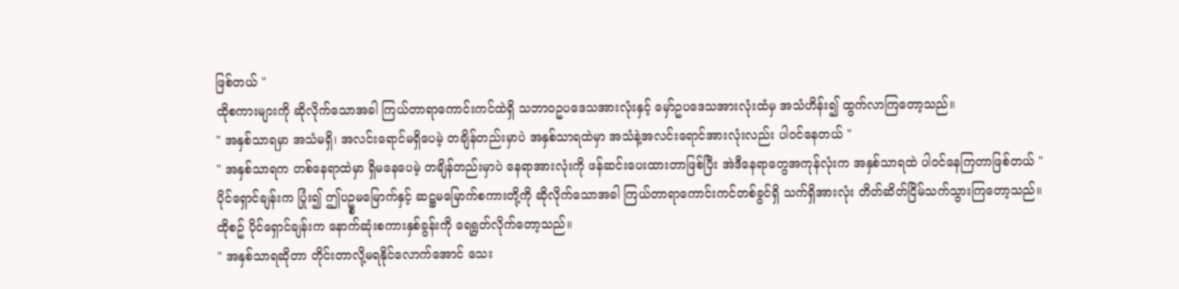ဖြစ်တယ် "
ထိုစကားများကို ဆိုလိုက်သောအခါ ကြယ်တာရာကောင်းကင်ထဲရှိ သဘာဝဥပဒေသအားလုံးနှင့် မှော်ဥပဒေသအားလုံးထံမှ အသံဟိန်း၍ ထွက်လာကြတော့သည်။
" အနှစ်သာရမှာ အသံမရှိ၊ အလင်းရောင်မရှိပေမဲ့ တချိန်တည်းမှာပဲ အနှစ်သာရထဲမှာ အသံနဲ့အလင်းရောင်အားလုံးလည်း ပါဝင်နေတယ် "
" အနှစ်သာရက တစ်နေရာထဲမှာ ရှိမနေပေမဲ့ တချိန်တည်းမှာပဲ နေရာအားလုံးကို ဖန်ဆင်းပေးထားတာဖြစ်ပြီး အဲဒီနေရာတွေအကုန်လုံးက အနှစ်သာရထဲ ပါဝင်နေကြတာဖြစ်တယ် "
ပိုင်ရှောင်ချန်းက ပြုံး၍ ဤပဥ္စမမြောက်နှင့် ဆဋ္ဌမမြောက်စကားတို့ကို ဆိုလိုက်သောအခါ ကြယ်တာရာကောင်းကင်တစ်ခွင်ရှိ သက်ရှိအားလုံး တိတ်ဆိတ်ငြိမ်သက်သွားကြတော့သည်။
ထိုစဥ် ပိုင်ရှောင်ချန်းက နောက်ဆုံးစကားနှစ်ခွန်းကို ရေရွတ်လိုက်တော့သည်။
" အနှစ်သာရဆိုတာ တိုင်းတာလို့မရနိုင်လောက်အောင် သေး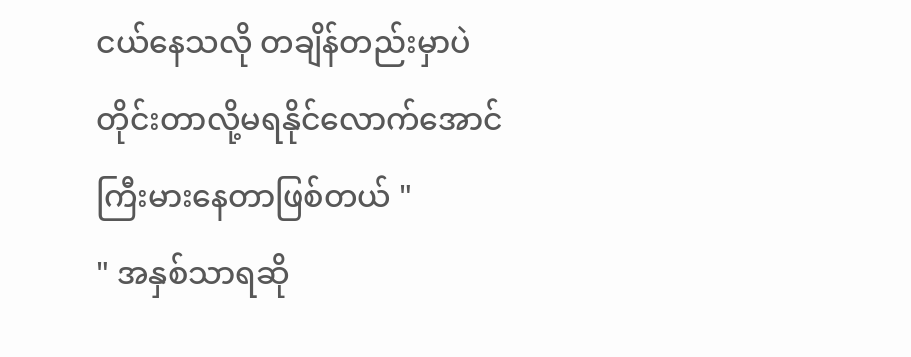ငယ်နေသလို တချိန်တည်းမှာပဲ တိုင်းတာလို့မရနိုင်လောက်အောင် ကြီးမားနေတာဖြစ်တယ် "
" အနှစ်သာရဆို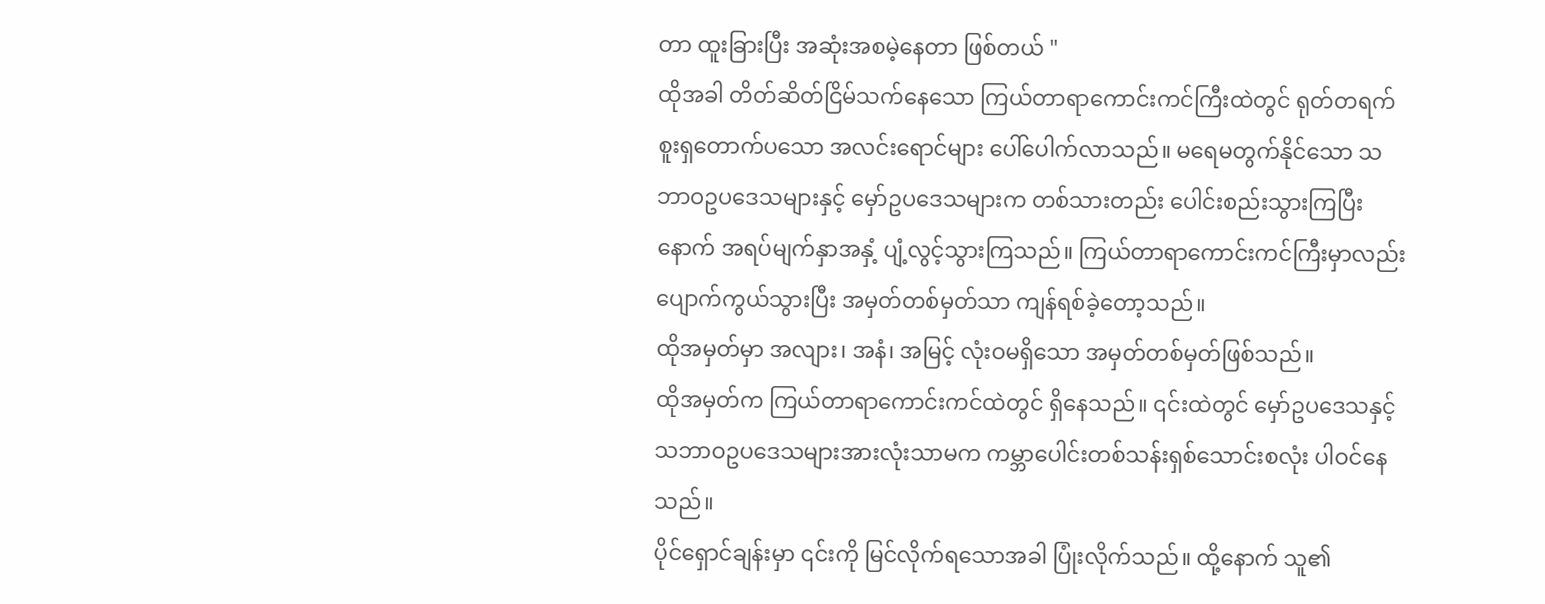တာ ထူးခြားပြီး အဆုံးအစမဲ့နေတာ ဖြစ်တယ် "
ထိုအခါ တိတ်ဆိတ်ငြိမ်သက်နေသော ကြယ်တာရာကောင်းကင်ကြီးထဲတွင် ရုတ်တရက် စူးရှတောက်ပသော အလင်းရောင်များ ပေါ်ပေါက်လာသည်။ မရေမတွက်နိုင်သော သဘာဝဥပဒေသများနှင့် မှော်ဥပဒေသများက တစ်သားတည်း ပေါင်းစည်းသွားကြပြီးနောက် အရပ်မျက်နှာအနှံ့ ပျံ့လွင့်သွားကြသည်။ ကြယ်တာရာကောင်းကင်ကြီးမှာလည်း ပျောက်ကွယ်သွားပြီး အမှတ်တစ်မှတ်သာ ကျန်ရစ်ခဲ့တော့သည်။
ထိုအမှတ်မှာ အလျား၊ အနံ၊ အမြင့် လုံးဝမရှိသော အမှတ်တစ်မှတ်ဖြစ်သည်။
ထိုအမှတ်က ကြယ်တာရာကောင်းကင်ထဲတွင် ရှိနေသည်။ ၎င်းထဲတွင် မှော်ဥပဒေသနှင့် သဘာဝဥပဒေသများအားလုံးသာမက ကမ္ဘာပေါင်းတစ်သန်းရှစ်သောင်းစလုံး ပါဝင်နေသည်။
ပိုင်ရှောင်ချန်းမှာ ၎င်းကို မြင်လိုက်ရသောအခါ ပြုံးလိုက်သည်။ ထို့နောက် သူ၏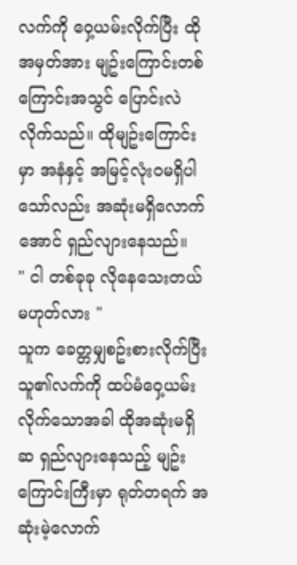လက်ကို ဝှေ့ယမ်းလိုက်ပြီး ထိုအမှတ်အား မျဥ်းကြောင်းတစ်ကြောင်းအသွင် ပြောင်းလဲလိုက်သည်။ ထိုမျဥ်းကြောင်းမှာ အနံနှင့် အမြင့်လုံးဝမရှိပါသော်လည်း အဆုံးမရှိလောက်အောင် ရှည်လျားနေသည်။
" ငါ တစ်ခုခု လိုနေသေးတယ် မဟုတ်လား "
သူက ခေတ္တမျှစဥ်းစားလိုက်ပြီး သူ၏လက်ကို ထပ်မံဝှေ့ယမ်းလိုက်သောအခါ ထိုအဆုံးမရှိဆ ရှည်လျားနေသည့် မျဥ်းကြောင်းကြီးမှာ ရုတ်တရက် အဆုံးမဲ့လောက်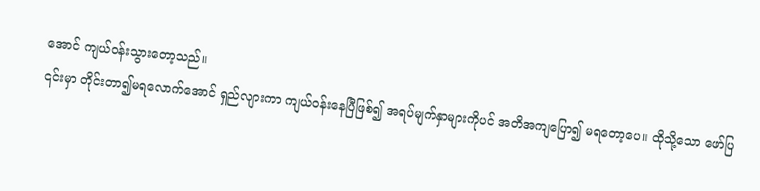အောင် ကျယ်ဝန်းသွားတော့သည်။
၎င်းမှာ တိုင်းတာ၍မရလောက်အောင် ရှည်လျားကာ ကျယ်ဝန်းနေပြီဖြစ်၍ အရပ်မျက်နှာများကိုပင် အတိအကျပြော၍ မရတော့ပေ။ ထိုသို့သော ဖော်ပြ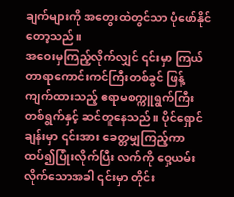ချက်များကို အတွေးထဲတွင်သာ ပုံဖော်နိုင်တော့သည်။
အဝေးမှကြည့်လိုက်လျှင် ၎င်းမှာ ကြယ်တာရာကောင်းကင်ကြီးတစ်ခွင် ဖြန့်ကျက်ထားသည့် ဧရာမစက္ကူရွက်ကြီးတစ်ရွက်နှင့် ဆင်တူနေသည်။ ပိုင်ရှောင်ချန်းမှာ ၎င်းအား ခေတ္တမျှကြည့်ကာ ထပ်၍ပြုံးလိုက်ပြီး လက်ကို ဝှေ့ယမ်းလိုက်သောအခါ ၎င်းမှာ တိုင်း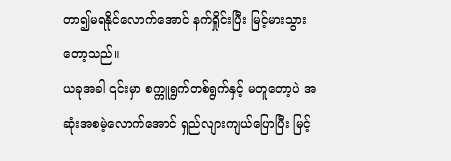တာ၍မရနိုင်လောက်အောင် နက်ရှိုင်းပြီး မြင့်မားသွားတော့သည်။
ယခုအခါ ၎င်းမှာ စက္ကူရွက်တစ်ရွက်နှင့် မတူတော့ပဲ အဆုံးအစမဲ့လောက်အောင် ရှည်လျားကျယ်ပြောပြီး မြင့်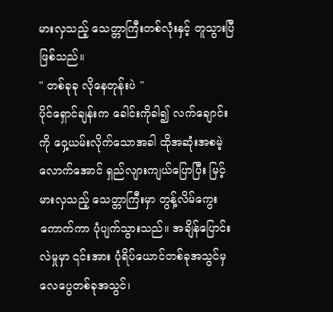မားလှသည့် သေတ္တာကြီးတစ်လုံးနှင့် တူသွားပြီဖြစ်သည်။
" တစ်ခုခု လိုနေတုန်းပဲ "
ပိုင်ရှောင်ချန်းက ခေါင်းကိုခါ၍ လက်ချောင်းကို ဝှေ့ယမ်းလိုက်သောအခါ ထိုအဆုံးအစမဲ့လောက်အောင် ရှည်လျားကျယ်ပြောပြီး မြင့်မားလှသည့် သေတ္တာကြီးမှာ တွန့်လိမ်ကွေးကောက်ကာ ပုံပျက်သွားသည်။ အချိန်ပြောင်းလဲမှုမှာ ၎င်းအား ပုံရိပ်ယောင်တစ်ခုအသွင်မှ လေပွေတစ်ခုအသွင်၊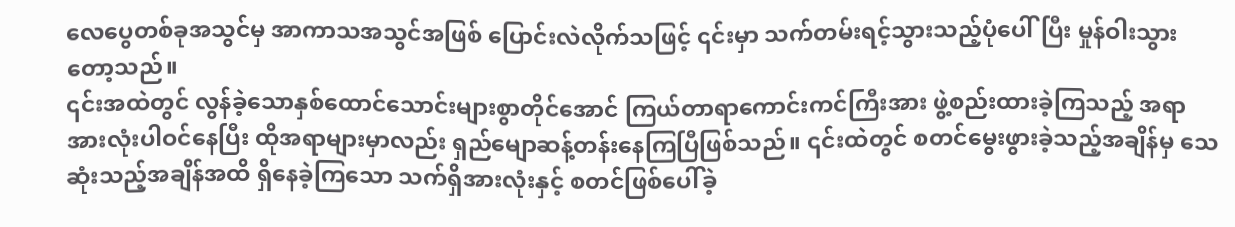လေပွေတစ်ခုအသွင်မှ အာကာသအသွင်အဖြစ် ပြောင်းလဲလိုက်သဖြင့် ၎င်းမှာ သက်တမ်းရင့်သွားသည့်ပုံပေါ်ပြီး မှုန်ဝါးသွားတော့သည်။
၎င်းအထဲတွင် လွန်ခဲ့သောနှစ်ထောင်သောင်းများစွာတိုင်အောင် ကြယ်တာရာကောင်းကင်ကြီးအား ဖွဲ့စည်းထားခဲ့ကြသည့် အရာအားလုံးပါဝင်နေပြီး ထိုအရာများမှာလည်း ရှည်မျောဆန့်တန်းနေကြပြီဖြစ်သည်။ ၎င်းထဲတွင် စတင်မွေးဖွားခဲ့သည့်အချိန်မှ သေဆုံးသည့်အချိန်အထိ ရှိနေခဲ့ကြသော သက်ရှိအားလုံးနှင့် စတင်ဖြစ်ပေါ်ခဲ့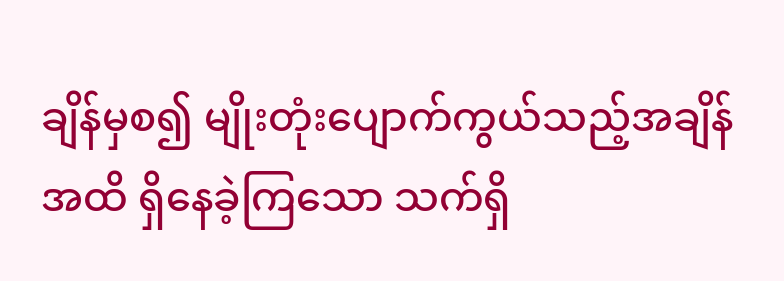ချိန်မှစ၍ မျိုးတုံးပျောက်ကွယ်သည့်အချိန်အထိ ရှိနေခဲ့ကြသော သက်ရှိ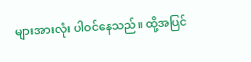များအားလုံး ပါဝင်နေသည်။ ထို့အပြင်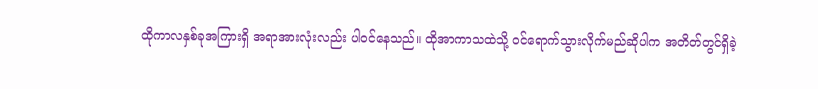ထိုကာလနှစ်ခုအကြားရှိ အရာအားလုံးလည်း ပါဝင်နေသည်။ ထိုအာကာသထဲသို့ ဝင်ရောက်သွားလိုက်မည်ဆိုပါက အတိတ်တွင်ရှိခဲ့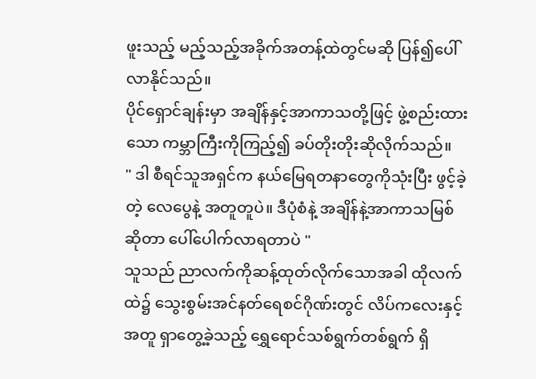ဖူးသည့် မည့်သည့်အခိုက်အတန့်ထဲတွင်မဆို ပြန်၍ပေါ်လာနိုင်သည်။
ပိုင်ရှောင်ချန်းမှာ အချိန်နှင့်အာကာသတို့ဖြင့် ဖွဲ့စည်းထားသော ကမ္ဘာကြီးကိုကြည့်၍ ခပ်တိုးတိုးဆိုလိုက်သည်။
" ဒါ စီရင်သူအရှင်က နယ်မြေရတနာတွေကိုသုံးပြီး ဖွင့်ခဲ့တဲ့ လေပွေနဲ့ အတူတူပဲ။ ဒီပုံစံနဲ့ အချိန်နဲ့အာကာသမြစ်ဆိုတာ ပေါ်ပေါက်လာရတာပဲ "
သူသည် ညာလက်ကိုဆန့်ထုတ်လိုက်သောအခါ ထိုလက်ထဲ၌ သွေးစွမ်းအင်နတ်ရေစင်ဂိုဏ်းတွင် လိပ်ကလေးနှင့်အတူ ရှာတွေ့ခဲ့သည့် ရွှေရောင်သစ်ရွက်တစ်ရွက် ရှိ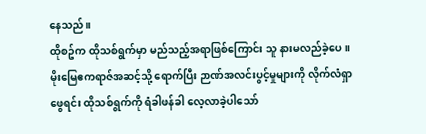နေသည်။
ထိုစဥ်က ထိုသစ်ရွက်မှာ မည်သည့်အရာဖြစ်ကြောင်း သူ နားမလည်ခဲ့ပေ။ မိုးမြေဧကရာဇ်အဆင့်သို့ ရောက်ပြီး ဉာဏ်အလင်းပွင့်မှုများကို လိုက်လံရှာဖွေရင်း ထိုသစ်ရွက်ကို ရံခါဖန်ခါ လေ့လာခဲ့ပါသော်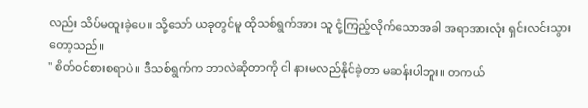လည်း သိပ်မထူးခဲ့ပေ။ သို့သော် ယခုတွင်မူ ထိုသစ်ရွက်အား သူ ငုံ့ကြည့်လိုက်သောအခါ အရာအားလုံး ရှင်းလင်းသွားတော့သည်။
" စိတ်ဝင်စားစရာပဲ။ ဒီသစ်ရွက်က ဘာလဲဆိုတာကို ငါ နားမလည်နိုင်ခဲ့တာ မဆန်းပါဘူး။ တကယ်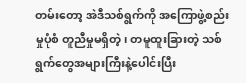တမ်းတော့ အဲဒီသစ်ရွက်ကို အကြောဖွဲ့စည်းမှုပုံစံ တူညီမှုမရှိတဲ့၊ တမူထူးခြားတဲ့ သစ်ရွက်တွေအများကြီးနဲ့ပေါင်းပြီး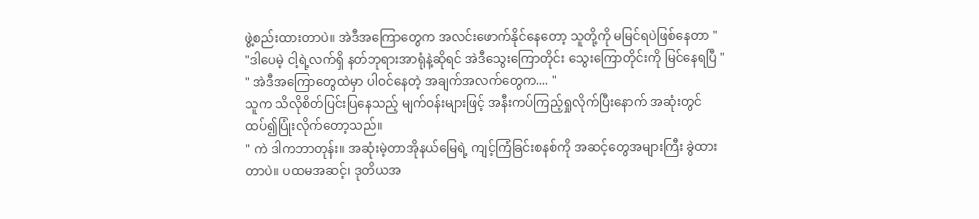ဖွဲ့စည်းထားတာပဲ။ အဲဒီအကြောတွေက အလင်းဖောက်နိုင်နေတော့ သူတို့ကို မမြင်ရပဲဖြစ်နေတာ "
"ဒါပေမဲ့ ငါ့ရဲ့လက်ရှိ နတ်ဘုရားအာရုံနဲ့ဆိုရင် အဲဒီသွေးကြောတိုင်း သွေးကြောတိုင်းကို မြင်နေရပြီ "
" အဲဒီအကြောတွေထဲမှာ ပါဝင်နေတဲ့ အချက်အလက်တွေက.... "
သူက သိလိုစိတ်ပြင်းပြနေသည့် မျက်ဝန်းများဖြင့် အနီးကပ်ကြည့်ရှုလိုက်ပြီးနောက် အဆုံးတွင် ထပ်၍ပြုံးလိုက်တော့သည်။
" ကဲ ဒါကဘာတုန်း။ အဆုံးမဲ့တာအိုနယ်မြေရဲ့ ကျင့်ကြံခြင်းစနစ်ကို အဆင့်တွေအများကြီး ခွဲထားတာပဲ။ ပထမအဆင့်၊ ဒုတိယအ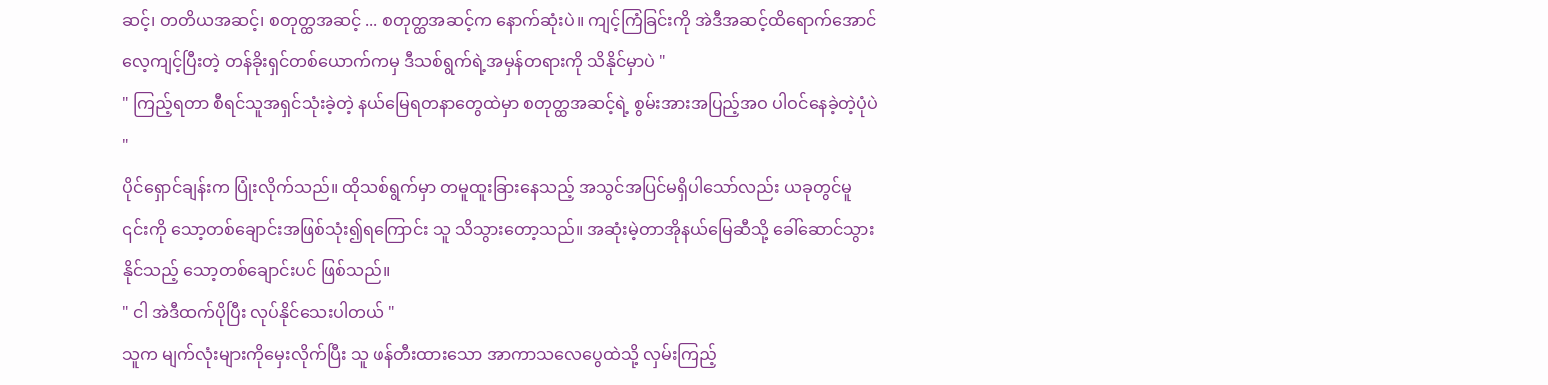ဆင့်၊ တတိယအဆင့်၊ စတုတ္ထအဆင့် ... စတုတ္ထအဆင့်က နောက်ဆုံးပဲ။ ကျင့်ကြံခြင်းကို အဲဒီအဆင့်ထိရောက်အောင် လေ့ကျင့်ပြီးတဲ့ တန်ခိုးရှင်တစ်ယောက်ကမှ ဒီသစ်ရွက်ရဲ့အမှန်တရားကို သိနိုင်မှာပဲ "
" ကြည့်ရတာ စီရင်သူအရှင်သုံးခဲ့တဲ့ နယ်မြေရတနာတွေထဲမှာ စတုတ္ထအဆင့်ရဲ့ စွမ်းအားအပြည့်အဝ ပါဝင်နေခဲ့တဲ့ပုံပဲ "
ပိုင်ရှောင်ချန်းက ပြုံးလိုက်သည်။ ထိုသစ်ရွက်မှာ တမူထူးခြားနေသည့် အသွင်အပြင်မရှိပါသော်လည်း ယခုတွင်မူ ၎င်းကို သော့တစ်ချောင်းအဖြစ်သုံး၍ရကြောင်း သူ သိသွားတော့သည်။ အဆုံးမဲ့တာအိုနယ်မြေဆီသို့ ခေါ်ဆောင်သွားနိုင်သည့် သော့တစ်ချောင်းပင် ဖြစ်သည်။
" ငါ အဲဒီထက်ပိုပြီး လုပ်နိုင်သေးပါတယ် "
သူက မျက်လုံးများကိုမှေးလိုက်ပြီး သူ ဖန်တီးထားသော အာကာသလေပွေထဲသို့ လှမ်းကြည့်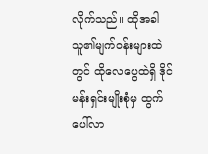လိုက်သည်။ ထိုအခါ သူ၏မျက်ဝန်းများထဲတွင် ထိုလေပွေထဲရှိ ဒိုင်မန်းရှင်းမျိုးစုံမှ ထွက်ပေါ်လာ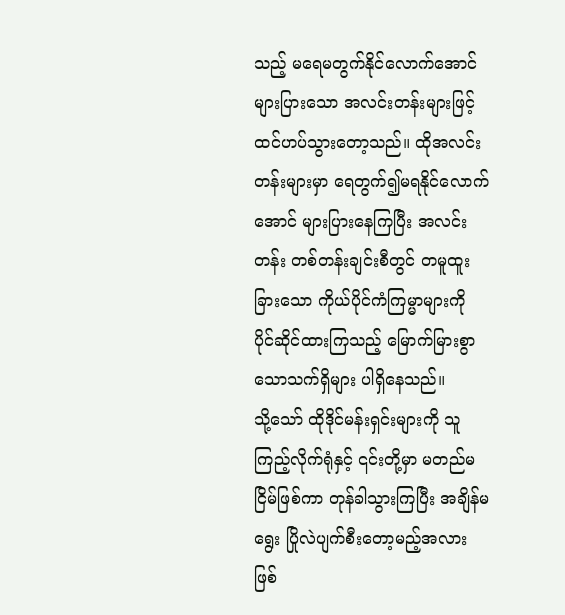သည့် မရေမတွက်နိုင်လောက်အောင် များပြားသော အလင်းတန်းများဖြင့် ထင်ဟပ်သွားတော့သည်။ ထိုအလင်းတန်းများမှာ ရေတွက်၍မရနိုင်လောက်အောင် များပြားနေကြပြီး အလင်းတန်း တစ်တန်းချင်းစီတွင် တမူထူးခြားသော ကိုယ်ပိုင်ကံကြမ္မာများကို ပိုင်ဆိုင်ထားကြသည့် မြောက်မြားစွာသောသက်ရှိများ ပါရှိနေသည်။
သို့သော် ထိုဒိုင်မန်းရှင်းများကို သူ ကြည့်လိုက်ရုံနှင့် ၎င်းတို့မှာ မတည်မငြိမ်ဖြစ်ကာ တုန်ခါသွားကြပြီး အချိန်မရွေး ပြိုလဲပျက်စီးတော့မည့်အလား ဖြစ်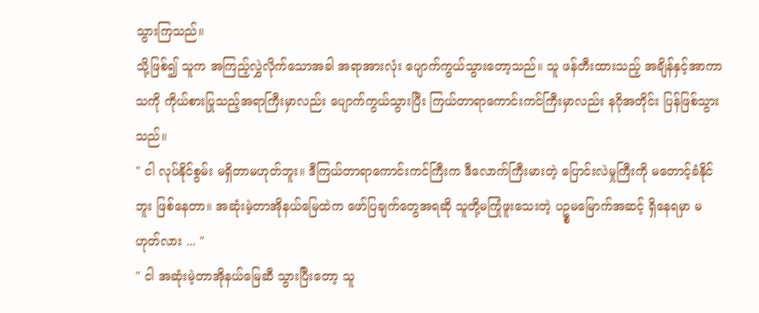သွားကြသည်။
သို့ဖြစ်၍ သူက အကြည့်လွှဲလိုက်သောအခါ အရာအားလုံး ပျောက်ကွယ်သွားတော့သည်။ သူ ဖန်တီးထားသည့် အချိန်နှင့်အာကာသကို ကိုယ်စားပြုသည့်အရာကြီးမှာလည်း ပျောက်ကွယ်သွားပြီး ကြယ်တာရာကောင်းကင်ကြီးမှာလည်း နဂိုအတိုင်း ပြန်ဖြစ်သွားသည်။
" ငါ လုပ်နိုင်စွမ်း မရှိတာမဟုတ်ဘူး။ ဒီကြယ်တာရာကောင်းကင်ကြီးက ဒီလောက်ကြီးမားတဲ့ ပြောင်းလဲမှုကြီးကို မတောင့်ခံနိုင်ဘူး ဖြစ်နေတာ။ အဆုံးမဲ့တာအိုနယ်မြေထဲက ဖော်ပြချက်တွေအရဆို သူတို့မကြုံဖူးသေးတဲ့ ပဥ္စမမြောက်အဆင့် ရှိနေရမှာ မဟုတ်လား ... "
" ငါ အဆုံးမဲ့တာအိုနယ်မြေဆီ သွားပြီးတော့ သူ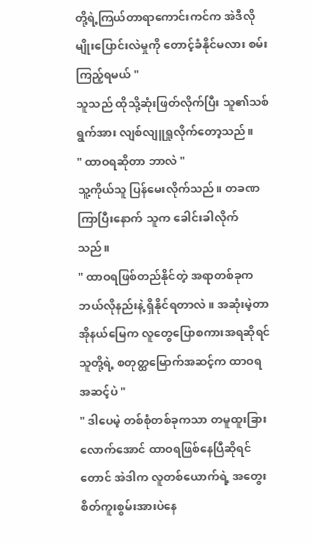တို့ရဲ့ကြယ်တာရာကောင်းကင်က အဲဒီလိုမျိုးပြောင်းလဲမှုကို တောင့်ခံနိုင်မလား စမ်းကြည့်ရမယ် "
သူသည် ထိုသို့ဆုံးဖြတ်လိုက်ပြီး သူ၏သစ်ရွက်အား လျစ်လျူရှုလိုက်တော့သည်။
" ထာဝရဆိုတာ ဘာလဲ "
သူ့ကိုယ်သူ ပြန်မေးလိုက်သည်။ တခဏ ကြာပြီးနောက် သူက ခေါင်းခါလိုက်သည်။
" ထာဝရဖြစ်တည်နိုင်တဲ့ အရာတစ်ခုက ဘယ်လိုနည်းနဲ့ ရှိနိုင်ရတာလဲ။ အဆုံးမဲ့တာအိုနယ်မြေက လူတွေပြောစကားအရဆိုရင် သူတို့ရဲ့ စတုတ္ထမြောက်အဆင့်က ထာဝရအဆင့်ပဲ "
" ဒါပေမဲ့ တစ်စုံတစ်ခုကသာ တမူထူးခြားလောက်အောင် ထာဝရဖြစ်နေပြီဆိုရင်တောင် အဲဒါက လူတစ်ယောက်ရဲ့ အတွေးစိတ်ကူးစွမ်းအားပဲနေ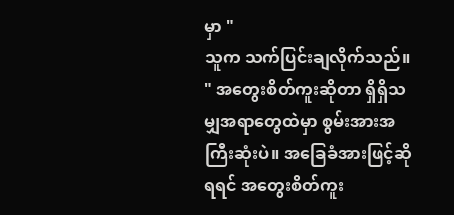မှာ "
သူက သက်ပြင်းချလိုက်သည်။
" အတွေးစိတ်ကူးဆိုတာ ရှိရှိသမျှအရာတွေထဲမှာ စွမ်းအားအကြီးဆုံးပဲ။ အခြေခံအားဖြင့်ဆိုရရင် အတွေးစိတ်ကူး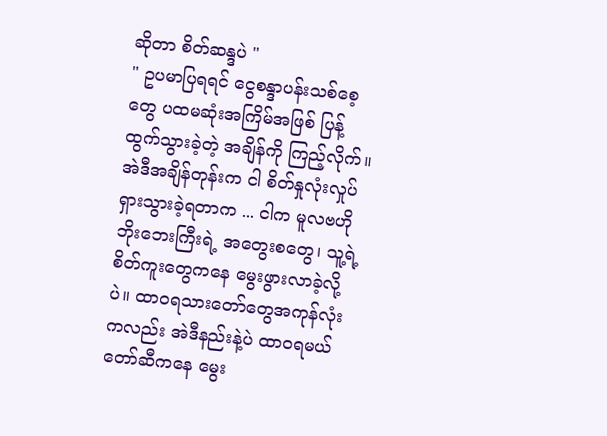ဆိုတာ စိတ်ဆန္ဒပဲ "
" ဥပမာပြရရင် ငွေစန္ဒာပန်းသစ်စေ့တွေ ပထမဆုံးအကြိမ်အဖြစ် ပြန့်ထွက်သွားခဲ့တဲ့ အချိန်ကို ကြည့်လိုက်။ အဲဒီအချိန်တုန်းက ငါ စိတ်နှုလုံးလှုပ်ရှားသွားခဲ့ရတာက ... ငါက မူလဗဟိုဘိုးဘေးကြီးရဲ့ အတွေးစတွေ၊ သူ့ရဲ့စိတ်ကူးတွေကနေ မွေးဖွားလာခဲ့လို့ပဲ။ ထာဝရသားတော်တွေအကုန်လုံးကလည်း အဲဒီနည်းနဲ့ပဲ ထာဝရမယ်တော်ဆီကနေ မွေး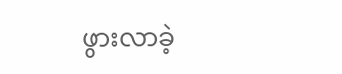ဖွားလာခဲ့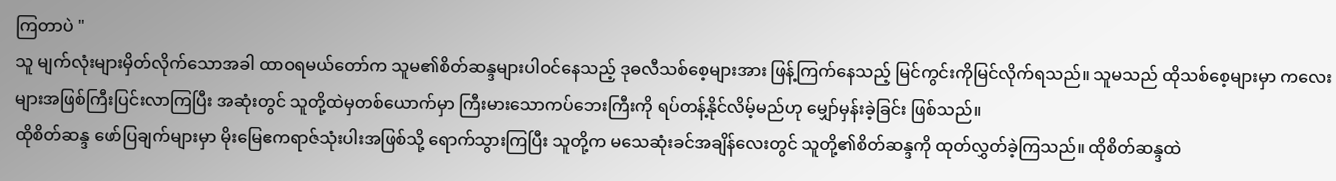ကြတာပဲ "
သူ မျက်လုံးများမှိတ်လိုက်သောအခါ ထာဝရမယ်တော်က သူမ၏စိတ်ဆန္ဒများပါဝင်နေသည့် ဒုဓလီသစ်စေ့များအား ဖြန့်ကြက်နေသည့် မြင်ကွင်းကိုမြင်လိုက်ရသည်။ သူမသည် ထိုသစ်စေ့များမှာ ကလေးများအဖြစ်ကြီးပြင်းလာကြပြီး အဆုံးတွင် သူတို့ထဲမှတစ်ယောက်မှာ ကြီးမားသောကပ်ဘေးကြီးကို ရပ်တန့်နိုင်လိမ့်မည်ဟု မျှော်မှန်းခဲ့ခြင်း ဖြစ်သည်။
ထိုစိတ်ဆန္ဒ ဖော်ပြချက်များမှာ မိုးမြေဧကရာဇ်သုံးပါးအဖြစ်သို့ ရောက်သွားကြပြီး သူတို့က မသေဆုံးခင်အချိန်လေးတွင် သူတို့၏စိတ်ဆန္ဒကို ထုတ်လွှတ်ခဲ့ကြသည်။ ထိုစိတ်ဆန္ဒထဲ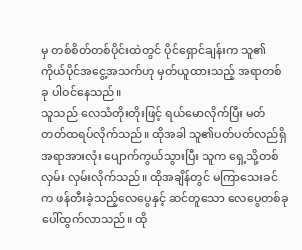မှ တစ်စိတ်တစ်ပိုင်းထဲတွင် ပိုင်ရှောင်ချန်းက သူ၏ကိုယ်ပိုင်အငွေ့အသက်ဟု မှတ်ယူထားသည့် အရာတစ်ခု ပါဝင်နေသည်။
သူသည် လေသံတိုးတိုးဖြင့် ရယ်မောလိုက်ပြီး မတ်တတ်ထရပ်လိုက်သည်။ ထိုအခါ သူ၏ပတ်ပတ်လည်ရှိ အရာအားလုံး ပျောက်ကွယ်သွားပြီး သူက ရှေ့သို့တစ်လှမ်း လှမ်းလိုက်သည်။ ထိုအချိန်တွင် မကြာသေးခင်က ဖန်တီးခဲ့သည့်လေပွေနှင့် ဆင်တူသော လေပွေတစ်ခု ပေါ်ထွက်လာသည်။ ထို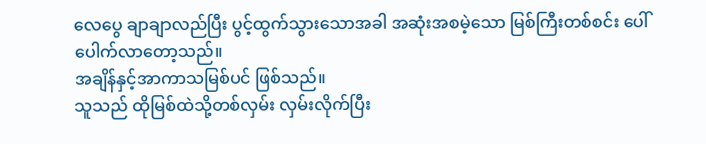လေပွေ ချာချာလည်ပြီး ပွင့်ထွက်သွားသောအခါ အဆုံးအစမဲ့သော မြစ်ကြီးတစ်စင်း ပေါ်ပေါက်လာတော့သည်။
အချိန်နှင့်အာကာသမြစ်ပင် ဖြစ်သည်။
သူသည် ထိုမြစ်ထဲသို့တစ်လှမ်း လှမ်းလိုက်ပြီး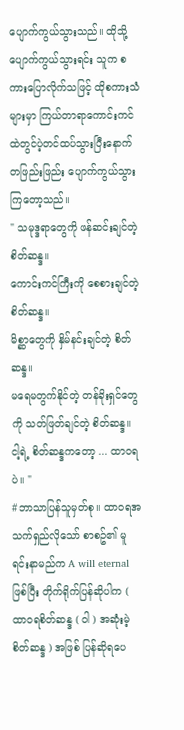ပျောက်ကွယ်သွားသည်။ ထိုသို့ ပျောက်ကွယ်သွားရင်း သူက စကားပြောလိုက်သဖြင့် ထိုစကားသံများမှာ ကြယ်တာရာကောင်းကင်ထဲတွင်ပဲ့တင်ထပ်သွားပြီးနောက် တဖြည်းဖြည်း ပျောက်ကွယ်သွားကြတော့သည်။
" သမုဒ္ဒရာတွေကို ဖန်ဆင်းချင်တဲ့ စိတ်ဆန္ဒ။
ကောင်းကင်ကြီးကို စေစားချင်တဲ့ စိတ်ဆန္ဒ။
မိစ္ဆာတွေကို နှိမ်နင်းချင်တဲ့ စိတ်ဆန္ဒ။
မရေမတွက်နိုင်တဲ့ တန်ခိုးရှင်တွေကို သတ်ဖြတ်ချင်တဲ့ စိတ်ဆန္ဒ။
ငါ့ရဲ့ စိတ်ဆန္ဒကတော့ ... ထာဝရပဲ။ "
#ဘာသာပြန်သူမှတ်စု။ ထာဝရအသက်ရှည်လိုသော် စာစဥ်၏ မူရင်းနာမည်က A will eternal ဖြစ်ပြီး တိုက်ရိုက်ပြန်ဆိုပါက ( ထာဝရစိတ်ဆန္ဒ ( ဝါ ) အဆုံးမဲ့ စိတ်ဆန္ဒ ) အဖြစ် ပြန်ဆိုရပေ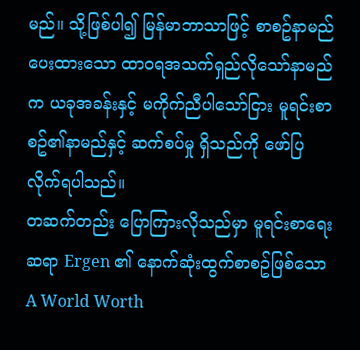မည်။ သို့ဖြစ်ပါ၍ မြန်မာဘာသာဖြင့် စာစဥ်နာမည်ပေးထားသော ထာဝရအသက်ရှည်လိုသော်နာမည်က ယခုအခန်းနှင့် မကိုက်ညီပါသော်ငြား မူရင်းစာစဥ်၏နာမည်နှင့် ဆက်စပ်မှု ရှိသည်ကို ဖော်ပြလိုက်ရပါသည်။
တဆက်တည်း ပြောကြားလိုသည်မှာ မူရင်းစာရေးဆရာ Ergen ၏ နောက်ဆုံးထွက်စာစဥ်ဖြစ်သော A World Worth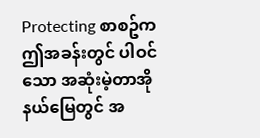Protecting စာစဥ်က ဤအခန်းတွင် ပါဝင်သော အဆုံးမဲ့တာအိုနယ်မြေတွင် အ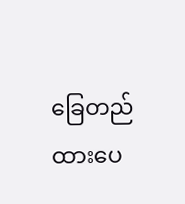ခြေတည်ထားပေ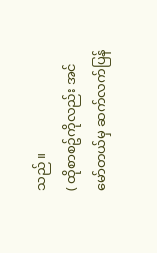သည်။
( ထိုစာစဥ်ကိုလည်း အင်မော်တယ်မှ ဆက်လက်ပြန်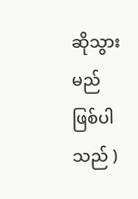ဆိုသွားမည်ဖြစ်ပါသည် )